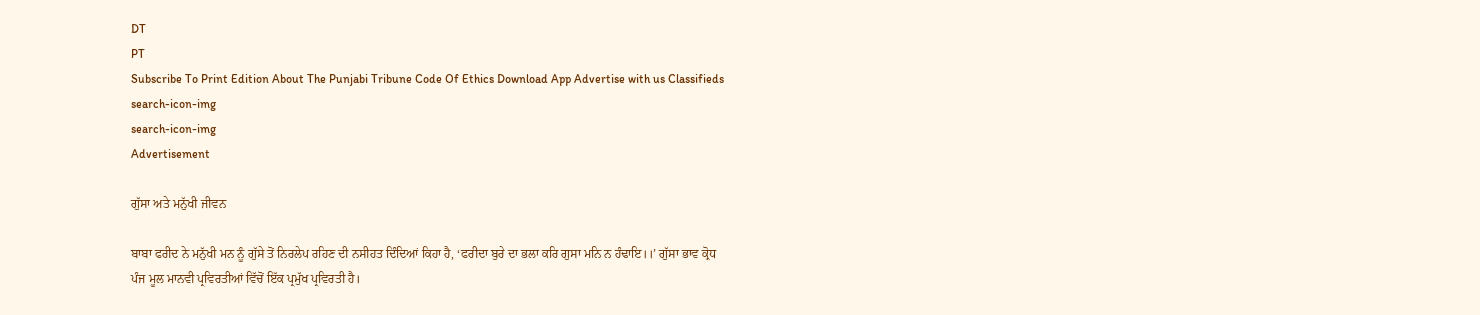DT
PT
Subscribe To Print Edition About The Punjabi Tribune Code Of Ethics Download App Advertise with us Classifieds
search-icon-img
search-icon-img
Advertisement

ਗੁੱਸਾ ਅਤੇ ਮਨੁੱਖੀ ਜੀਵਨ

ਬਾਬਾ ਫਰੀਦ ਨੇ ਮਨੁੱਖੀ ਮਨ ਨੂੰ ਗੁੱਸੇ ਤੋਂ ਨਿਰਲੇਪ ਰਹਿਣ ਦੀ ਨਸੀਹਤ ਦਿੰਦਿਆਂ ਕਿਹਾ ਹੈ, ‘ਫਰੀਦਾ ਬੁਰੇ ਦਾ ਭਲਾ ਕਰਿ ਗੁਸਾ ਮਨਿ ਨ ਹੰਢਾਇ।।’ ਗੁੱਸਾ ਭਾਵ ਕ੍ਰੋਧ ਪੰਜ ਮੂਲ ਮਾਨਵੀ ਪ੍ਰਵਿਰਤੀਆਂ ਵਿੱਚੋਂ ਇੱਕ ਪ੍ਰਮੁੱਖ ਪ੍ਰਵਿਰਤੀ ਹੈ।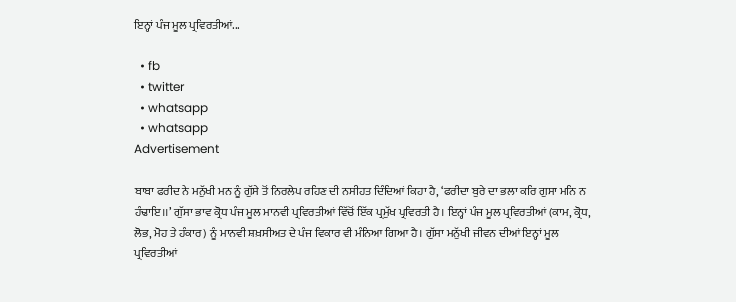ਇਨ੍ਹਾਂ ਪੰਜ ਮੂਲ ਪ੍ਰਵਿਰਤੀਆਂ...

  • fb
  • twitter
  • whatsapp
  • whatsapp
Advertisement

ਬਾਬਾ ਫਰੀਦ ਨੇ ਮਨੁੱਖੀ ਮਨ ਨੂੰ ਗੁੱਸੇ ਤੋਂ ਨਿਰਲੇਪ ਰਹਿਣ ਦੀ ਨਸੀਹਤ ਦਿੰਦਿਆਂ ਕਿਹਾ ਹੈ, ‘ਫਰੀਦਾ ਬੁਰੇ ਦਾ ਭਲਾ ਕਰਿ ਗੁਸਾ ਮਨਿ ਨ ਹੰਢਾਇ।।’ ਗੁੱਸਾ ਭਾਵ ਕ੍ਰੋਧ ਪੰਜ ਮੂਲ ਮਾਨਵੀ ਪ੍ਰਵਿਰਤੀਆਂ ਵਿੱਚੋਂ ਇੱਕ ਪ੍ਰਮੁੱਖ ਪ੍ਰਵਿਰਤੀ ਹੈ। ਇਨ੍ਹਾਂ ਪੰਜ ਮੂਲ ਪ੍ਰਵਿਰਤੀਆਂ (ਕਾਮ, ਕ੍ਰੋਧ, ਲੋਭ, ਮੋਹ ਤੇ ਹੰਕਾਰ) ਨੂੰ ਮਾਨਵੀ ਸ਼ਖ਼ਸੀਅਤ ਦੇ ਪੰਜ ਵਿਕਾਰ ਵੀ ਮੰਨਿਆ ਗਿਆ ਹੈ। ਗੁੱਸਾ ਮਨੁੱਖੀ ਜੀਵਨ ਦੀਆਂ ਇਨ੍ਹਾਂ ਮੂਲ ਪ੍ਰਵਿਰਤੀਆਂ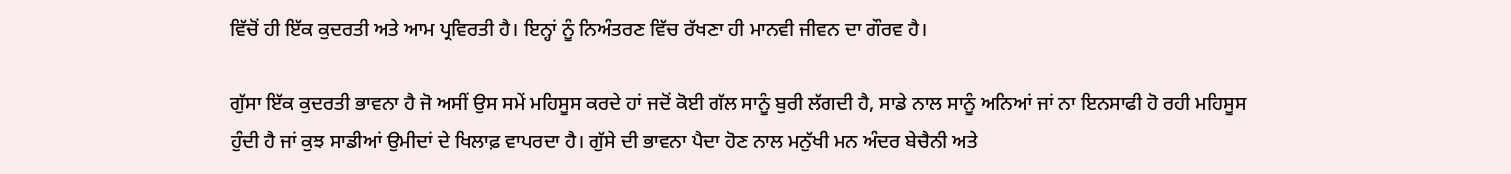ਵਿੱਚੋਂ ਹੀ ਇੱਕ ਕੁਦਰਤੀ ਅਤੇ ਆਮ ਪ੍ਰਵਿਰਤੀ ਹੈ। ਇਨ੍ਹਾਂ ਨੂੰ ਨਿਅੰਤਰਣ ਵਿੱਚ ਰੱਖਣਾ ਹੀ ਮਾਨਵੀ ਜੀਵਨ ਦਾ ਗੌਰਵ ਹੈ।

ਗੁੱਸਾ ਇੱਕ ਕੁਦਰਤੀ ਭਾਵਨਾ ਹੈ ਜੋ ਅਸੀਂ ਉਸ ਸਮੇਂ ਮਹਿਸੂਸ ਕਰਦੇ ਹਾਂ ਜਦੋਂ ਕੋਈ ਗੱਲ ਸਾਨੂੰ ਬੁਰੀ ਲੱਗਦੀ ਹੈ, ਸਾਡੇ ਨਾਲ ਸਾਨੂੰ ਅਨਿਆਂ ਜਾਂ ਨਾ ਇਨਸਾਫੀ ਹੋ ਰਹੀ ਮਹਿਸੂਸ ਹੁੰਦੀ ਹੈ ਜਾਂ ਕੁਝ ਸਾਡੀਆਂ ਉਮੀਦਾਂ ਦੇ ਖਿਲਾਫ਼ ਵਾਪਰਦਾ ਹੈ। ਗੁੱਸੇ ਦੀ ਭਾਵਨਾ ਪੈਦਾ ਹੋਣ ਨਾਲ ਮਨੁੱਖੀ ਮਨ ਅੰਦਰ ਬੇਚੈਨੀ ਅਤੇ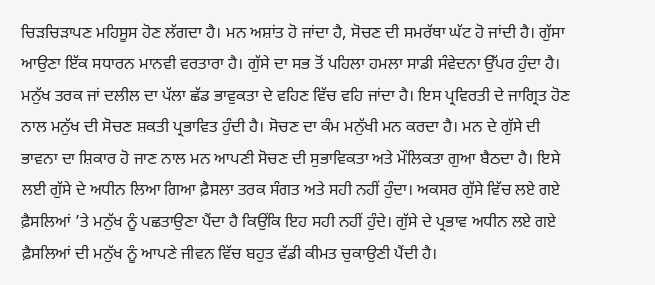ਚਿੜਚਿੜਾਪਣ ਮਹਿਸੂਸ ਹੋਣ ਲੱਗਦਾ ਹੈ। ਮਨ ਅਸ਼ਾਂਤ ਹੋ ਜਾਂਦਾ ਹੈ, ਸੋਚਣ ਦੀ ਸਮਰੱਥਾ ਘੱਟ ਹੋ ਜਾਂਦੀ ਹੈ। ਗੁੱਸਾ ਆਉਣਾ ਇੱਕ ਸਧਾਰਨ ਮਾਨਵੀ ਵਰਤਾਰਾ ਹੈ। ਗੁੱਸੇ ਦਾ ਸਭ ਤੋਂ ਪਹਿਲਾ ਹਮਲਾ ਸਾਡੀ ਸੰਵੇਦਨਾ ਉੱਪਰ ਹੁੰਦਾ ਹੈ। ਮਨੁੱਖ ਤਰਕ ਜਾਂ ਦਲੀਲ ਦਾ ਪੱਲਾ ਛੱਡ ਭਾਵੁਕਤਾ ਦੇ ਵਹਿਣ ਵਿੱਚ ਵਹਿ ਜਾਂਦਾ ਹੈ। ਇਸ ਪ੍ਰਵਿਰਤੀ ਦੇ ਜਾਗ੍ਰਿਤ ਹੋਣ ਨਾਲ ਮਨੁੱਖ ਦੀ ਸੋਚਣ ਸ਼ਕਤੀ ਪ੍ਰਭਾਵਿਤ ਹੁੰਦੀ ਹੈ। ਸੋਚਣ ਦਾ ਕੰਮ ਮਨੁੱਖੀ ਮਨ ਕਰਦਾ ਹੈ। ਮਨ ਦੇ ਗੁੱਸੇ ਦੀ ਭਾਵਨਾ ਦਾ ਸ਼ਿਕਾਰ ਹੋ ਜਾਣ ਨਾਲ ਮਨ ਆਪਣੀ ਸੋਚਣ ਦੀ ਸੁਭਾਵਿਕਤਾ ਅਤੇ ਮੌਲਿਕਤਾ ਗੁਆ ਬੈਠਦਾ ਹੈ। ਇਸੇ ਲਈ ਗੁੱਸੇ ਦੇ ਅਧੀਨ ਲਿਆ ਗਿਆ ਫ਼ੈਸਲਾ ਤਰਕ ਸੰਗਤ ਅਤੇ ਸਹੀ ਨਹੀਂ ਹੁੰਦਾ। ਅਕਸਰ ਗੁੱਸੇ ਵਿੱਚ ਲਏ ਗਏ ਫ਼ੈਸਲਿਆਂ ’ਤੇ ਮਨੁੱਖ ਨੂੰ ਪਛਤਾਉਣਾ ਪੈਂਦਾ ਹੈ ਕਿਉਂਕਿ ਇਹ ਸਹੀ ਨਹੀਂ ਹੁੰਦੇ। ਗੁੱਸੇ ਦੇ ਪ੍ਰਭਾਵ ਅਧੀਨ ਲਏ ਗਏ ਫ਼ੈਸਲਿਆਂ ਦੀ ਮਨੁੱਖ ਨੂੰ ਆਪਣੇ ਜੀਵਨ ਵਿੱਚ ਬਹੁਤ ਵੱਡੀ ਕੀਮਤ ਚੁਕਾਉਣੀ ਪੈਂਦੀ ਹੈ।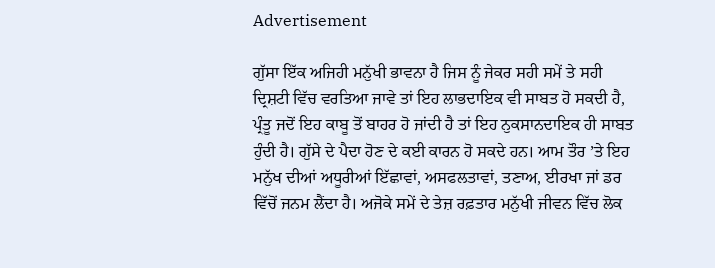Advertisement

ਗੁੱਸਾ ਇੱਕ ਅਜਿਹੀ ਮਨੁੱਖੀ ਭਾਵਨਾ ਹੈ ਜਿਸ ਨੂੰ ਜੇਕਰ ਸਹੀ ਸਮੇਂ ਤੇ ਸਹੀ ਦ੍ਰਿਸ਼ਟੀ ਵਿੱਚ ਵਰਤਿਆ ਜਾਵੇ ਤਾਂ ਇਹ ਲਾਭਦਾਇਕ ਵੀ ਸਾਬਤ ਹੋ ਸਕਦੀ ਹੈ, ਪ੍ਰੰਤੂ ਜਦੋਂ ਇਹ ਕਾਬੂ ਤੋਂ ਬਾਹਰ ਹੋ ਜਾਂਦੀ ਹੈ ਤਾਂ ਇਹ ਨੁਕਸਾਨਦਾਇਕ ਹੀ ਸਾਬਤ ਹੁੰਦੀ ਹੈ। ਗੁੱਸੇ ਦੇ ਪੈਦਾ ਹੋਣ ਦੇ ਕਈ ਕਾਰਨ ਹੋ ਸਕਦੇ ਹਨ। ਆਮ ਤੌਰ ’ਤੇ ਇਹ ਮਨੁੱਖ ਦੀਆਂ ਅਧੂਰੀਆਂ ਇੱਛਾਵਾਂ, ਅਸਫਲਤਾਵਾਂ, ਤਣਾਅ, ਈਰਖਾ ਜਾਂ ਡਰ ਵਿੱਚੋਂ ਜਨਮ ਲੈਂਦਾ ਹੈ। ਅਜੋਕੇ ਸਮੇਂ ਦੇ ਤੇਜ਼ ਰਫ਼ਤਾਰ ਮਨੁੱਖੀ ਜੀਵਨ ਵਿੱਚ ਲੋਕ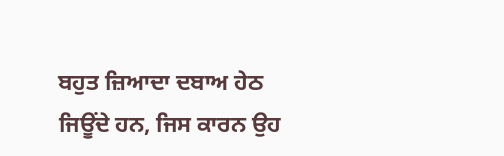ਬਹੁਤ ਜ਼ਿਆਦਾ ਦਬਾਅ ਹੇਠ ਜਿਊਂਦੇ ਹਨ, ਜਿਸ ਕਾਰਨ ਉਹ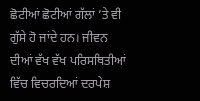ਛੋਟੀਆਂ ਛੋਟੀਆਂ ਗੱਲਾਂ ’ਤੇ ਵੀ ਗੁੱਸੇ ਹੋ ਜਾਂਦੇ ਹਨ। ਜੀਵਨ ਦੀਆਂ ਵੱਖ ਵੱਖ ਪਰਿਸਥਿਤੀਆਂ ਵਿੱਚ ਵਿਚਰਦਿਆਂ ਦਰਪੇਸ਼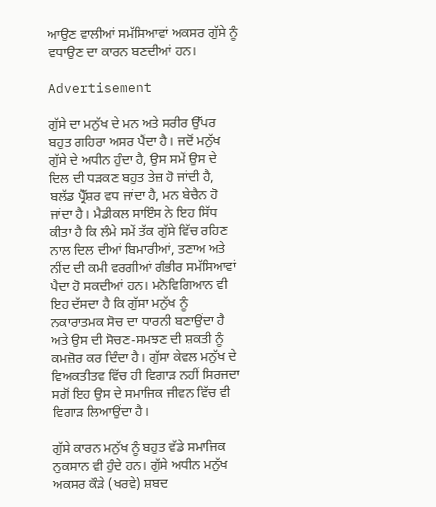ਆਉਣ ਵਾਲੀਆਂ ਸਮੱਸਿਆਵਾਂ ਅਕਸਰ ਗੁੱਸੇ ਨੂੰ ਵਧਾਉਣ ਦਾ ਕਾਰਨ ਬਣਦੀਆਂ ਹਨ।

Advertisement

ਗੁੱਸੇ ਦਾ ਮਨੁੱਖ ਦੇ ਮਨ ਅਤੇ ਸਰੀਰ ਉੱਪਰ ਬਹੁਤ ਗਹਿਰਾ ਅਸਰ ਪੈਂਦਾ ਹੈ। ਜਦੋਂ ਮਨੁੱਖ ਗੁੱਸੇ ਦੇ ਅਧੀਨ ਹੁੰਦਾ ਹੈ, ਉਸ ਸਮੇਂ ਉਸ ਦੇ ਦਿਲ ਦੀ ਧੜਕਣ ਬਹੁਤ ਤੇਜ਼ ਹੋ ਜਾਂਦੀ ਹੈ, ਬਲੱਡ ਪ੍ਰੈੱਸ਼ਰ ਵਧ ਜਾਂਦਾ ਹੈ, ਮਨ ਬੇਚੈਨ ਹੋ ਜਾਂਦਾ ਹੈ। ਮੈਡੀਕਲ ਸਾਇੰਸ ਨੇ ਇਹ ਸਿੱਧ ਕੀਤਾ ਹੈ ਕਿ ਲੰਮੇ ਸਮੇਂ ਤੱਕ ਗੁੱਸੇ ਵਿੱਚ ਰਹਿਣ ਨਾਲ ਦਿਲ ਦੀਆਂ ਬਿਮਾਰੀਆਂ, ਤਣਾਅ ਅਤੇ ਨੀਂਦ ਦੀ ਕਮੀ ਵਰਗੀਆਂ ਗੰਭੀਰ ਸਮੱਸਿਆਵਾਂ ਪੈਦਾ ਹੋ ਸਕਦੀਆਂ ਹਨ। ਮਨੋਵਿਗਿਆਨ ਵੀ ਇਹ ਦੱਸਦਾ ਹੈ ਕਿ ਗੁੱਸਾ ਮਨੁੱਖ ਨੂੰ ਨਕਾਰਾਤਮਕ ਸੋਚ ਦਾ ਧਾਰਨੀ ਬਣਾਉਂਦਾ ਹੈ ਅਤੇ ਉਸ ਦੀ ਸੋਚਣ-ਸਮਝਣ ਦੀ ਸ਼ਕਤੀ ਨੂੰ ਕਮਜ਼ੋਰ ਕਰ ਦਿੰਦਾ ਹੈ। ਗੁੱਸਾ ਕੇਵਲ ਮਨੁੱਖ ਦੇ ਵਿਅਕਤੀਤਵ ਵਿੱਚ ਹੀ ਵਿਗਾੜ ਨਹੀਂ ਸਿਰਜਦਾ ਸਗੋਂ ਇਹ ਉਸ ਦੇ ਸਮਾਜਿਕ ਜੀਵਨ ਵਿੱਚ ਵੀ ਵਿਗਾੜ ਲਿਆਉਂਦਾ ਹੈ।

ਗੁੱਸੇ ਕਾਰਨ ਮਨੁੱਖ ਨੂੰ ਬਹੁਤ ਵੱਡੇ ਸਮਾਜਿਕ ਨੁਕਸਾਨ ਵੀ ਹੁੰਦੇ ਹਨ। ਗੁੱਸੇ ਅਧੀਨ ਮਨੁੱਖ ਅਕਸਰ ਕੌੜੇ (ਖਰਵੇ) ਸ਼ਬਦ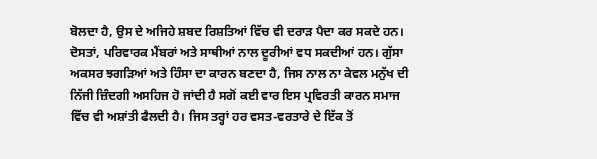ਬੋਲਦਾ ਹੈ, ਉਸ ਦੇ ਅਜਿਹੇ ਸ਼ਬਦ ਰਿਸ਼ਤਿਆਂ ਵਿੱਚ ਵੀ ਦਰਾੜ ਪੈਦਾ ਕਰ ਸਕਦੇ ਹਨ। ਦੋਸਤਾਂ, ਪਰਿਵਾਰਕ ਮੈਂਬਰਾਂ ਅਤੇ ਸਾਥੀਆਂ ਨਾਲ ਦੂਰੀਆਂ ਵਧ ਸਕਦੀਆਂ ਹਨ। ਗੁੱਸਾ ਅਕਸਰ ਝਗੜਿਆਂ ਅਤੇ ਹਿੰਸਾ ਦਾ ਕਾਰਨ ਬਣਦਾ ਹੈ, ਜਿਸ ਨਾਲ ਨਾ ਕੇਵਲ ਮਨੁੱਖ ਦੀ ਨਿੱਜੀ ਜ਼ਿੰਦਗੀ ਅਸਹਿਜ ਹੋ ਜਾਂਦੀ ਹੈ ਸਗੋਂ ਕਈ ਵਾਰ ਇਸ ਪ੍ਰਵਿਰਤੀ ਕਾਰਨ ਸਮਾਜ ਵਿੱਚ ਵੀ ਅਸ਼ਾਂਤੀ ਫੈਲਦੀ ਹੈ। ਜਿਸ ਤਰ੍ਹਾਂ ਹਰ ਵਸਤ-ਵਰਤਾਰੇ ਦੇ ਇੱਕ ਤੋਂ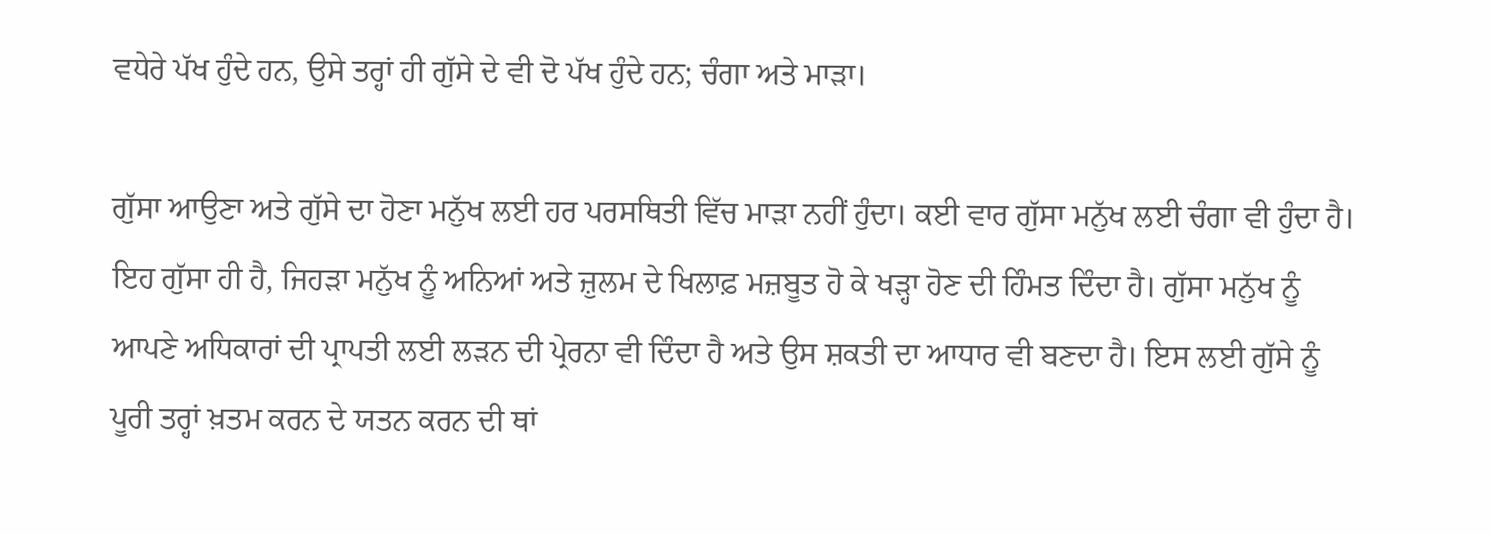ਵਧੇਰੇ ਪੱਖ ਹੁੰਦੇ ਹਨ, ਉਸੇ ਤਰ੍ਹਾਂ ਹੀ ਗੁੱਸੇ ਦੇ ਵੀ ਦੋ ਪੱਖ ਹੁੰਦੇ ਹਨ; ਚੰਗਾ ਅਤੇ ਮਾੜਾ।

ਗੁੱਸਾ ਆਉਣਾ ਅਤੇ ਗੁੱਸੇ ਦਾ ਹੋਣਾ ਮਨੁੱਖ ਲਈ ਹਰ ਪਰਸਥਿਤੀ ਵਿੱਚ ਮਾੜਾ ਨਹੀਂ ਹੁੰਦਾ। ਕਈ ਵਾਰ ਗੁੱਸਾ ਮਨੁੱਖ ਲਈ ਚੰਗਾ ਵੀ ਹੁੰਦਾ ਹੈ। ਇਹ ਗੁੱਸਾ ਹੀ ਹੈ, ਜਿਹੜਾ ਮਨੁੱਖ ਨੂੰ ਅਨਿਆਂ ਅਤੇ ਜ਼ੁਲਮ ਦੇ ਖਿਲਾਫ਼ ਮਜ਼ਬੂਤ ਹੋ ਕੇ ਖੜ੍ਹਾ ਹੋਣ ਦੀ ਹਿੰਮਤ ਦਿੰਦਾ ਹੈ। ਗੁੱਸਾ ਮਨੁੱਖ ਨੂੰ ਆਪਣੇ ਅਧਿਕਾਰਾਂ ਦੀ ਪ੍ਰਾਪਤੀ ਲਈ ਲੜਨ ਦੀ ਪ੍ਰੇਰਨਾ ਵੀ ਦਿੰਦਾ ਹੈ ਅਤੇ ਉਸ ਸ਼ਕਤੀ ਦਾ ਆਧਾਰ ਵੀ ਬਣਦਾ ਹੈ। ਇਸ ਲਈ ਗੁੱਸੇ ਨੂੰ ਪੂਰੀ ਤਰ੍ਹਾਂ ਖ਼ਤਮ ਕਰਨ ਦੇ ਯਤਨ ਕਰਨ ਦੀ ਥਾਂ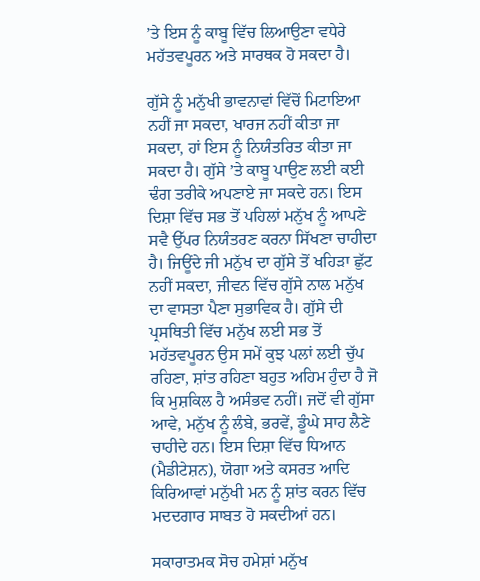’ਤੇ ਇਸ ਨੂੰ ਕਾਬੂ ਵਿੱਚ ਲਿਆਉਣਾ ਵਧੇਰੇ ਮਹੱਤਵਪੂਰਨ ਅਤੇ ਸਾਰਥਕ ਹੋ ਸਕਦਾ ਹੈ।

ਗੁੱਸੇ ਨੂੰ ਮਨੁੱਖੀ ਭਾਵਨਾਵਾਂ ਵਿੱਚੋਂ ਮਿਟਾਇਆ ਨਹੀਂ ਜਾ ਸਕਦਾ, ਖਾਰਜ ਨਹੀਂ ਕੀਤਾ ਜਾ ਸਕਦਾ, ਹਾਂ ਇਸ ਨੂੰ ਨਿਯੰਤਰਿਤ ਕੀਤਾ ਜਾ ਸਕਦਾ ਹੈ। ਗੁੱਸੇ ’ਤੇ ਕਾਬੂ ਪਾਉਣ ਲਈ ਕਈ ਢੰਗ ਤਰੀਕੇ ਅਪਣਾਏ ਜਾ ਸਕਦੇ ਹਨ। ਇਸ ਦਿਸ਼ਾ ਵਿੱਚ ਸਭ ਤੋਂ ਪਹਿਲਾਂ ਮਨੁੱਖ ਨੂੰ ਆਪਣੇ ਸਵੈ ਉੱਪਰ ਨਿਯੰਤਰਣ ਕਰਨਾ ਸਿੱਖਣਾ ਚਾਹੀਦਾ ਹੈ। ਜਿਊਂਦੇ ਜੀ ਮਨੁੱਖ ਦਾ ਗੁੱਸੇ ਤੋਂ ਖਹਿੜਾ ਛੁੱਟ ਨਹੀਂ ਸਕਦਾ, ਜੀਵਨ ਵਿੱਚ ਗੁੱਸੇ ਨਾਲ ਮਨੁੱਖ ਦਾ ਵਾਸਤਾ ਪੈਣਾ ਸੁਭਾਵਿਕ ਹੈ। ਗੁੱਸੇ ਦੀ ਪ੍ਰਸਥਿਤੀ ਵਿੱਚ ਮਨੁੱਖ ਲਈ ਸਭ ਤੋਂ ਮਹੱਤਵਪੂਰਨ ਉਸ ਸਮੇਂ ਕੁਝ ਪਲਾਂ ਲਈ ਚੁੱਪ ਰਹਿਣਾ, ਸ਼ਾਂਤ ਰਹਿਣਾ ਬਹੁਤ ਅਹਿਮ ਹੁੰਦਾ ਹੈ ਜੋ ਕਿ ਮੁਸ਼ਕਿਲ ਹੈ ਅਸੰਭਵ ਨਹੀਂ। ਜਦੋਂ ਵੀ ਗੁੱਸਾ ਆਵੇ, ਮਨੁੱਖ ਨੂੰ ਲੰਬੇ, ਭਰਵੇਂ, ਡੂੰਘੇ ਸਾਹ ਲੈਣੇ ਚਾਹੀਦੇ ਹਨ। ਇਸ ਦਿਸ਼ਾ ਵਿੱਚ ਧਿਆਨ (ਮੈਡੀਟੇਸ਼ਨ), ਯੋਗਾ ਅਤੇ ਕਸਰਤ ਆਦਿ ਕਿਰਿਆਵਾਂ ਮਨੁੱਖੀ ਮਨ ਨੂੰ ਸ਼ਾਂਤ ਕਰਨ ਵਿੱਚ ਮਦਦਗਾਰ ਸਾਬਤ ਹੋ ਸਕਦੀਆਂ ਹਨ।

ਸਕਾਰਾਤਮਕ ਸੋਚ ਹਮੇਸ਼ਾਂ ਮਨੁੱਖ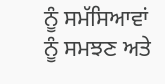ਨੂੰ ਸਮੱਸਿਆਵਾਂ ਨੂੰ ਸਮਝਣ ਅਤੇ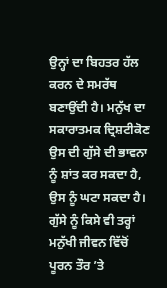ਉਨ੍ਹਾਂ ਦਾ ਬਿਹਤਰ ਹੱਲ ਕਰਨ ਦੇ ਸਮਰੱਥ ਬਣਾਉਂਦੀ ਹੈ। ਮਨੁੱਖ ਦਾ ਸਕਾਰਾਤਮਕ ਦ੍ਰਿਸ਼ਟੀਕੋਣ ਉਸ ਦੀ ਗੁੱਸੇ ਦੀ ਭਾਵਨਾ ਨੂੰ ਸ਼ਾਂਤ ਕਰ ਸਕਦਾ ਹੈ, ਉਸ ਨੂੰ ਘਟਾ ਸਕਦਾ ਹੈ। ਗੁੱਸੇ ਨੂੰ ਕਿਸੇ ਵੀ ਤਰ੍ਹਾਂ ਮਨੁੱਖੀ ਜੀਵਨ ਵਿੱਚੋਂ ਪੂਰਨ ਤੌਰ ’ਤੇ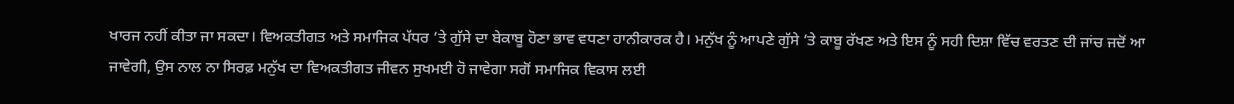ਖਾਰਜ ਨਹੀਂ ਕੀਤਾ ਜਾ ਸਕਦਾ। ਵਿਅਕਤੀਗਤ ਅਤੇ ਸਮਾਜਿਕ ਪੱਧਰ ’ਤੇ ਗੁੱਸੇ ਦਾ ਬੇਕਾਬੂ ਹੋਣਾ ਭਾਵ ਵਧਣਾ ਹਾਨੀਕਾਰਕ ਹੈ। ਮਨੁੱਖ ਨੂੰ ਆਪਣੇ ਗੁੱਸੇ ’ਤੇ ਕਾਬੂ ਰੱਖਣ ਅਤੇ ਇਸ ਨੂੰ ਸਹੀ ਦਿਸ਼ਾ ਵਿੱਚ ਵਰਤਣ ਦੀ ਜਾਂਚ ਜਦੋਂ ਆ ਜਾਵੇਗੀ, ਉਸ ਨਾਲ ਨਾ ਸਿਰਫ਼ ਮਨੁੱਖ ਦਾ ਵਿਅਕਤੀਗਤ ਜੀਵਨ ਸੁਖਮਈ ਹੋ ਜਾਵੇਗਾ ਸਗੋਂ ਸਮਾਜਿਕ ਵਿਕਾਸ ਲਈ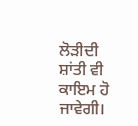ਲੋੜੀਦੀ ਸ਼ਾਂਤੀ ਵੀ ਕਾਇਮ ਹੋ ਜਾਵੇਗੀ।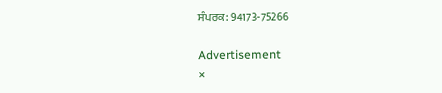ਸੰਪਰਕ: 94173-75266

Advertisement
×